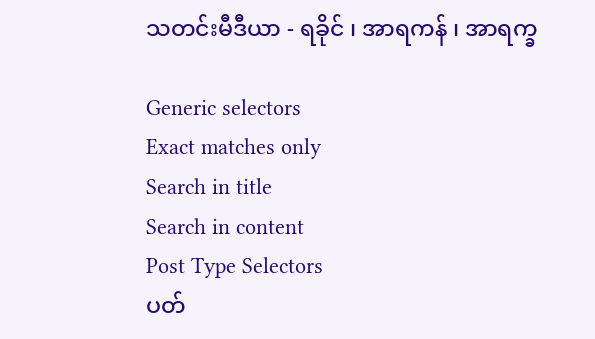သတင်းမီဒီယာ - ရခိုင် ၊ အာရကန် ၊ အာရက္ခ

Generic selectors
Exact matches only
Search in title
Search in content
Post Type Selectors
ပတ်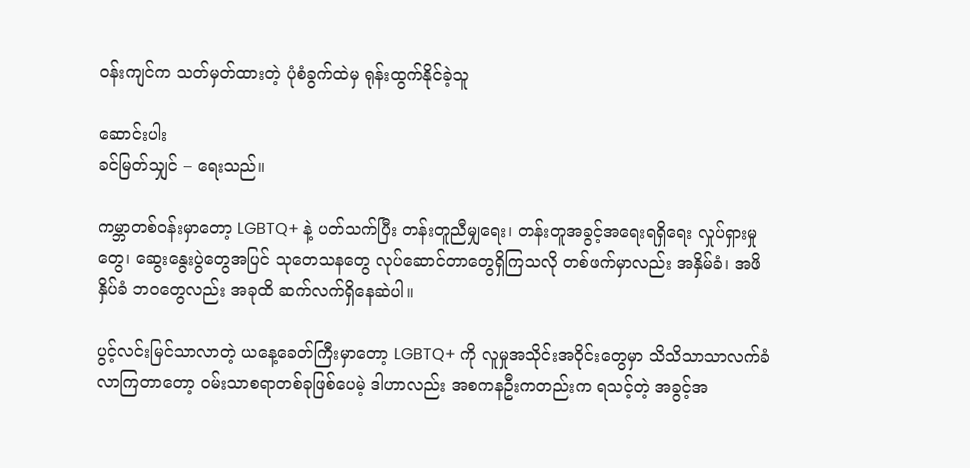ဝန်းကျင်က သတ်မှတ်ထားတဲ့ ပုံစံခွက်ထဲမှ ရုန်းထွက်နိုင်ခဲ့သူ

ဆောင်းပါး
ခင်မြတ်သျှင် – ရေးသည်။

ကမ္ဘာတစ်ဝန်းမှာတော့ LGBTQ+ နဲ့ ပတ်သက်ပြီး တန်းတူညီမျှရေး၊ တန်းတူအခွင့်အရေးရရှိရေး လှုပ်ရှားမှုတွေ၊ ဆွေးနွေးပွဲတွေအပြင် သုတေသနတွေ လုပ်ဆောင်တာတွေရှိကြသလို တစ်ဖက်မှာလည်း အနှိမ်ခံ၊ အဖိနှိပ်ခံ ဘဝတွေလည်း အခုထိ ဆက်လက်ရှိနေဆဲပါ။

ပွင့်လင်းမြင်သာလာတဲ့ ယနေ့ခေတ်ကြီးမှာတော့ LGBTQ+ ကို လူမှုအသိုင်းအဝိုင်းတွေမှာ သိသိသာသာလက်ခံ လာကြတာတော့ ဝမ်းသာစရာတစ်ခုဖြစ်ပေမဲ့ ဒါဟာလည်း အစကနဦးကတည်းက ရသင့်တဲ့ အခွင့်အ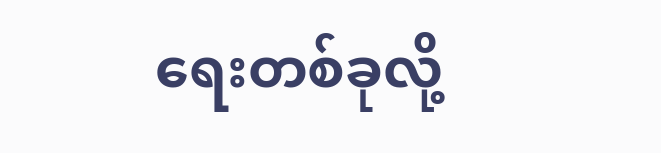ရေးတစ်ခုလို့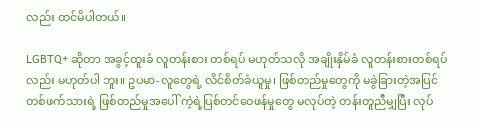လည်း ထင်မိပါတယ်။

LGBTQ+ ဆိုတာ အခွင့်ထူးခံ လူတန်းစား တစ်ရပ် မဟုတ်သလို အချိုးနှိမ်ခံ လူတန်းစားတစ်ရပ်လည်း မဟုတ်ပါ ဘူး။ ဥပမာ-လူတွေရဲ့ လိင်စိတ်ခံယူမှု၊ ဖြစ်တည်မှုတွေကို မခွဲခြားတဲ့အပြင် တစ်ဖက်သားရဲ့ ဖြစ်တည်မှုအပေါ် ကဲ့ရဲ့ပြစ်တင်ဝေဖန်မှုတွေ မလုပ်တဲ့ တန်းတူညီမျှပြီး လုပ်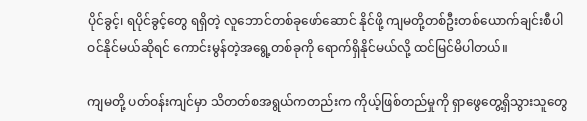ပိုင်ခွင့်၊ ရပိုင်ခွင့်တွေ ရရှိတဲ့ လူဘောင်တစ်ခုဖော်ဆောင် နိုင်ဖို့ ကျမတို့တစ်ဦးတစ်ယောက်ချင်းစီပါဝင်နိုင်မယ်ဆိုရင် ကောင်းမွန်တဲ့အရွေ့တစ်ခုကို ရောက်ရှိနိုင်မယ်လို့ ထင်မြင်မိပါတယ်။

ကျမတို့ ပတ်ဝန်းကျင်မှာ သိတတ်စအရွယ်ကတည်းက ကိုယ့်ဖြစ်တည်မှုကို ရှာဖွေတွေ့ရှိသွားသူတွေ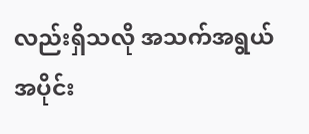လည်းရှိသလို အသက်အရွယ်အပိုင်း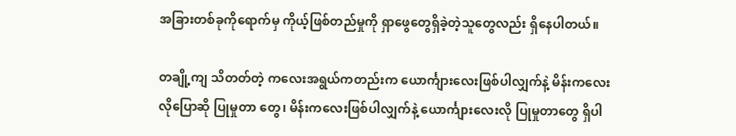အခြားတစ်ခုကိုရောက်မှ ကိုယ့်ဖြစ်တည်မှုကို ရှာဖွေတွေရှိခဲ့တဲ့သူတွေလည်း ရှိနေပါတယ်။

တချို့ကျ သိတတ်တဲ့ ကလေးအရွယ်ကတည်းက ယောင်္ကျားလေးဖြစ်ပါလျှက်နဲ့ မိန်းကလေးလိုပြောဆို ပြုမှုတာ တွေ၊ မိန်းကလေးဖြစ်ပါလျှက်နဲ့ ယောင်္ကျားလေးလို ပြုမှုတာတွေ ရှိပါ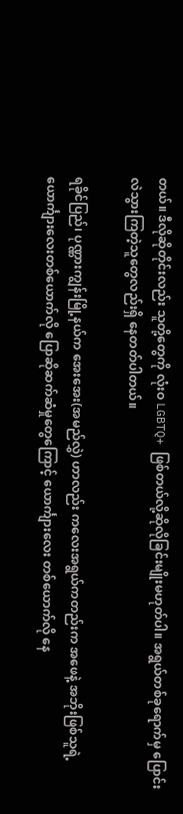တယ်။ ဒီလိုဆိုတိုင်းလည်း သူတို့တွေကို လုံးဝ LGBTQ+ ဖြစ်တယ်လို့ဆိုလိုခြင်းမျိုးမဟုတ်ပါ။ အရွယ်တစ်ခုရောက်မှ ပြောင်းလဲသွားကြတဲ့သူတွေလည်းရှိ နေတတ်ပါတယ်။

ရခိုင်ပြည်၊ ပုဏ္ဏားကျွန်းမြို့နယ်က အေးအေး(အမည်လွှဲ) ဟာလည်း ကလေးအရွယ်ကတည်းက အဖေနဲ့ အဘိုးဖြစ်သူရဲ့ ယောင်္ကျားလေးတစ်ယောက်လို ပြောဆိုဆက်ဆံမှုတွေကြောင့် ယောင်္ကျားလေး တစ်ယောက်လို နေ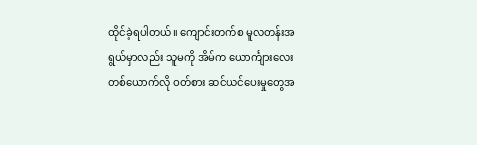ထိုင်ခဲ့ရပါတယ်။ ကျောင်းတက်စ မူလတန်းအရွယ်မှာလည်း သူမကို အိမ်က ယောင်္ကျားလေးတစ်ယောက်လို ဝတ်စား ဆင်ယင်ပေးမှုတွေအ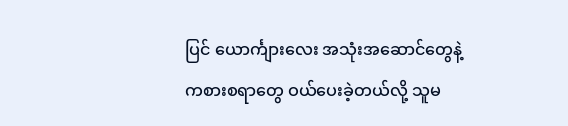ပြင် ယောင်္ကျားလေး အသုံးအဆောင်တွေနဲ့ ကစားစရာတွေ ဝယ်ပေးခဲ့တယ်လို့ သူမ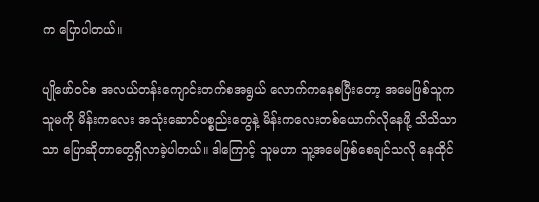က ပြောပါတယ်။

ပျိုဖော်ဝင်စ အလယ်တန်းကျောင်းတက်စအရွယ် လောက်ကနေစပြီးတော့ အမေဖြစ်သူက သူမကို မိန်းကလေး အသုံးဆောင်ပစ္စည်းတွေနဲ့ မိန်းကလေးတစ်ယောက်လိုနေဖို့ သိသိသာသာ ပြောဆိုတာတွေရှိလာခဲ့ပါတယ်။ ဒါကြောင့် သူမဟာ သူ့အမေဖြစ်စေချင်သလို နေထိုင်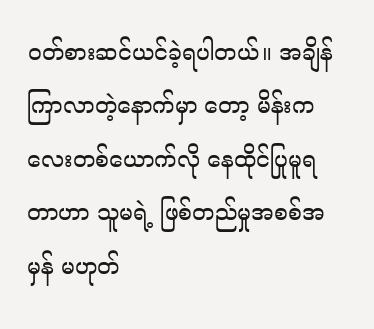ဝတ်စားဆင်ယင်ခဲ့ရပါတယ်။ အချိန်ကြာလာတဲ့နောက်မှာ တော့ မိန်းကလေးတစ်ယောက်လို နေထိုင်ပြုမူရတာဟာ သူမရဲ့ ဖြစ်တည်မှုအစစ်အမှန် မဟုတ်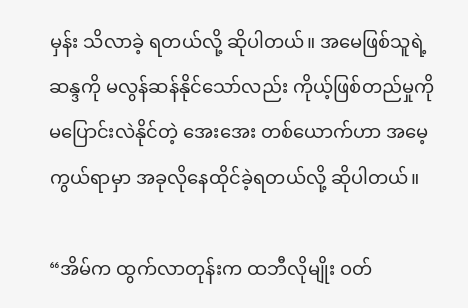မှန်း သိလာခဲ့ ရတယ်လို့ ဆိုပါတယ်။ အမေဖြစ်သူရဲ့ ဆန္ဒကို မလွန်ဆန်နိုင်သော်လည်း ကိုယ့်ဖြစ်တည်မှုကို မပြောင်းလဲနိုင်တဲ့ အေးအေး တစ်ယောက်ဟာ အမေ့ကွယ်ရာမှာ အခုလိုနေထိုင်ခဲ့ရတယ်လို့ ဆိုပါတယ်။

“အိမ်က ထွက်လာတုန်းက ထဘီလိုမျိုး ဝတ်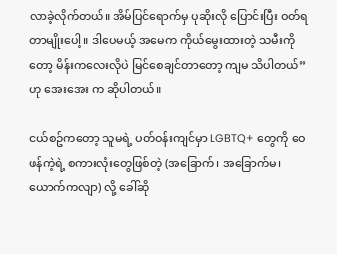လာခဲ့လိုက်တယ်။ အိမ်ပြင်ရောက်မှ ပုဆိုးလို ပြောင်းပြီး ဝတ်ရတာမျိုးပေါ့။ ဒါပေမယ့် အမေက ကိုယ်မွေးထားတဲ့ သမီးကိုတော့ မိန်းကလေးလိုပဲ မြင်စေချင်တာတော့ ကျမ သိပါတယ်” ဟု အေးအေး က ဆိုပါတယ်။

ငယ်စဥ်ကတော့ သူမရဲ့ ပတ်ဝန်းကျင်မှာ LGBTQ+ တွေကို ဝေဖန်ကဲ့ရဲ့ စကားလုံးတွေဖြစ်တဲ့ (အခြောက်၊ အခြောက်မ၊ ယောက်ကလျာ) လို့ ခေါ်ဆို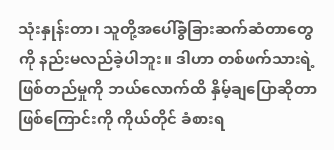သုံးနှုန်းတာ၊ သူတို့အပေါ်ခွဲခြားဆက်ဆံတာတွေကို နည်းမလည်ခဲ့ပါဘူး။ ဒါဟာ တစ်ဖက်သားရဲ့ ဖြစ်တည်မှုကို ဘယ်လောက်ထိ နှိမ့်ချပြောဆိုတာဖြစ်ကြောင်းကို ကိုယ်တိုင် ခံစားရ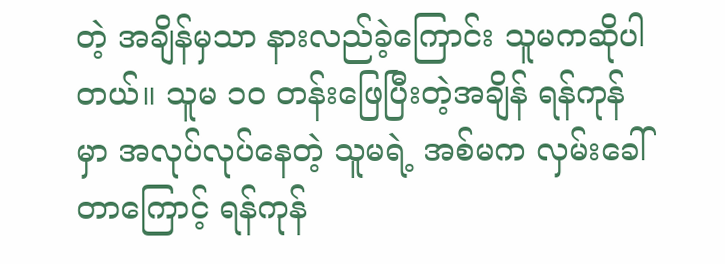တဲ့ အချိန်မှသာ နားလည်ခဲ့ကြောင်း သူမကဆိုပါတယ်။ သူမ ၁၀ တန်းဖြေပြီးတဲ့အချိန် ရန်ကုန်မှာ အလုပ်လုပ်နေတဲ့ သူမရဲ့ အစ်မက လှမ်းခေါ်တာကြောင့် ရန်ကုန်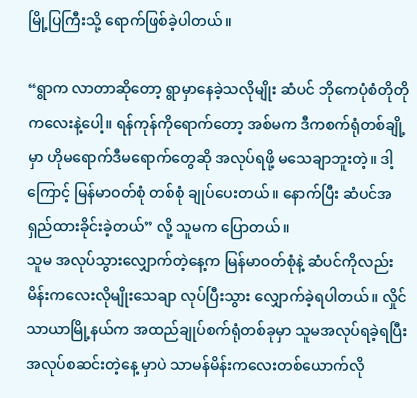မြို့ပြကြီးသို့ ရောက်ဖြစ်ခဲ့ပါတယ်။

“ရွာက လာတာဆိုတော့ ရွာမှာနေခဲ့သလိုမျိုး ဆံပင် ဘိုကေပုံစံတိုတိုကလေးနဲ့ပေါ့။ ရန်ကုန်ကိုရောက်တော့ အစ်မက ဒီကစက်ရုံတစ်ချို့မှာ ဟိုမရောက်ဒီမရောက်တွေဆို အလုပ်ရဖို့ မသေချာဘူးတဲ့။ ဒါ့ကြောင့် မြန်မာဝတ်စုံ တစ်စုံ ချုပ်ပေးတယ်။ နောက်ပြီး ဆံပင်အရှည်ထားခိုင်းခဲ့တယ်” လို့ သူမက ပြောတယ်။
သူမ အလုပ်သွားလျှောက်တဲ့နေ့က မြန်မာဝတ်စုံနဲ့ ဆံပင်ကိုလည်း မိန်းကလေးလိုမျိုးသေချာ လုပ်ပြီးသွား လျှောက်ခဲ့ရပါတယ်။ လှိုင်သာယာမြို့နယ်က အထည်ချုပ်စက်ရုံတစ်ခုမှာ သူမအလုပ်ရခဲ့ရပြီး အလုပ်စဆင်းတဲ့နေ့ မှာပဲ သာမန်မိန်းကလေးတစ်ယောက်လို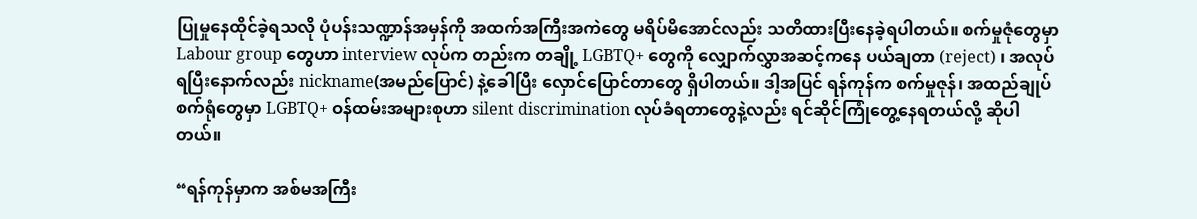ပြုမှုနေထိုင်ခဲ့ရသလို ပုံပန်းသဏ္ဍာန်အမှန်ကို အထက်အကြီးအကဲတွေ မရိပ်မိအောင်လည်း သတိထားပြီးနေခဲ့ရပါတယ်။ စက်မှုဇုံတွေမှာ Labour group တွေဟာ interview လုပ်က တည်းက တချို့ LGBTQ+ တွေကို လျှောက်လွှာအဆင့်ကနေ ပယ်ချတာ (reject) ၊ အလုပ်ရပြီးနောက်လည်း nickname(အမည်ပြောင်) နဲ့ခေါပြီး လှောင်ပြောင်တာတွေ ရှိပါတယ်။ ဒါ့အပြင် ရန်ကုန်က စက်မှုဇုန်၊ အထည်ချုပ်စက်ရုံတွေမှာ LGBTQ+ ဝန်ထမ်းအများစုဟာ silent discrimination လုပ်ခံရတာတွေနဲ့လည်း ရင်ဆိုင်ကြုံတွေ့နေရတယ်လို့ ဆိုပါတယ်။

“ရန်ကုန်မှာက အစ်မအကြီး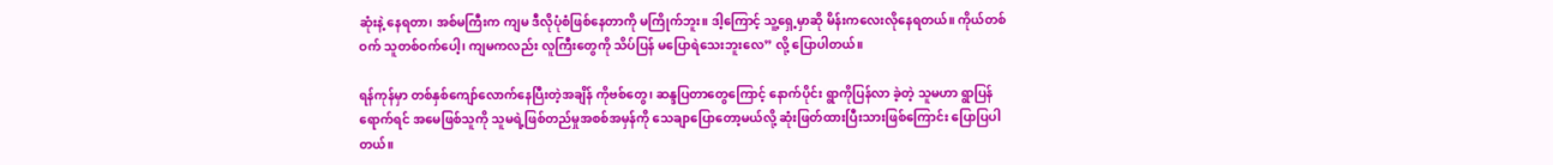ဆုံးနဲ့ နေရတာ၊ အစ်မကြီးက ကျမ ဒီလိုပုံစံဖြစ်နေတာကို မကြိုက်ဘူး။ ဒါ့ကြောင့် သူ့ရှေ့မှာဆို မိန်းကလေးလိုနေရတယ်။ ကိုယ်တစ်ဝက် သူတစ်ဝက်ပေါ့၊ ကျမကလည်း လူကြီးတွေကို သိပ်ပြန် မပြောရဲသေးဘူးလေ” လို့ ပြောပါတယ်။

ရန်ကုန်မှာ တစ်နှစ်ကျော်လောက်နေပြီးတဲ့အချိန် ကိုဗစ်တွေ၊ ဆန္ဒပြတာတွေကြောင့် နောက်ပိုင်း ရွာကိုပြန်လာ ခဲ့တဲ့ သူမဟာ ရွာပြန်ရောက်ရင် အမေဖြစ်သူကို သူမရဲ့ဖြစ်တည်မှုအစစ်အမှန်ကို သေချာပြောတော့မယ်လို့ ဆုံးဖြတ်ထားပြီးသားဖြစ်ကြောင်း ပြောပြပါတယ်။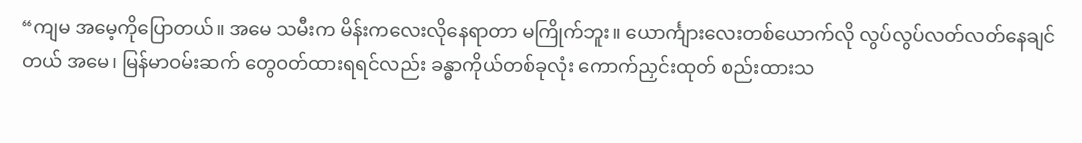“ကျမ အမေ့ကိုပြောတယ်။ အမေ သမီးက မိန်းကလေးလိုနေရာတာ မကြိုက်ဘူး။ ယောင်္ကျားလေးတစ်ယောက်လို လွပ်လွပ်လတ်လတ်နေချင်တယ် အမေ၊ မြန်မာဝမ်းဆက် တွေဝတ်ထားရရင်လည်း ခန္ဓာကိုယ်တစ်ခုလုံး ကောက်ညှင်းထုတ် စည်းထားသ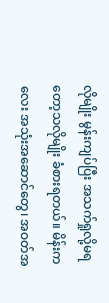လိုမျိုး မွန်းကျပ်ပြီး အသက်ရှုလို့မရတော့သလိုမျိုး ခံစားရတယ်။ မိန်းကလေး အသုံးအဆောင်တွေ၊ အဝတ်အ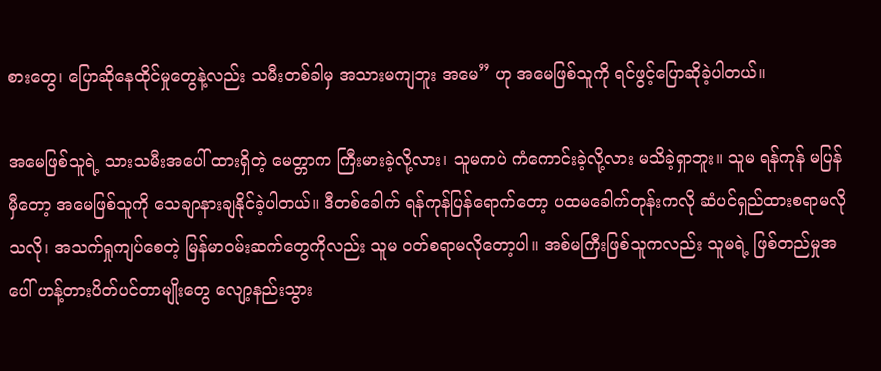စားတွေ၊ ပြောဆိုနေထိုင်မှုတွေနဲ့လည်း သမီးတစ်ခါမှ အသားမကျဘူး အမေ” ဟု အမေဖြစ်သူကို ရင်ဖွင့်ပြောဆိုခဲ့ပါတယ်။

အမေဖြစ်သူရဲ့ သားသမီးအပေါ် ထားရှိတဲ့ မေတ္တာက ကြီးမားခဲ့လို့လား၊ သူမကပဲ ကံကောင်းခဲ့လို့လား မသိခဲ့ရှာဘူး။ သူမ ရန်ကုန် မပြန်မှီတော့ အမေဖြစ်သူကို သေချာနားချနိုင်ခဲ့ပါတယ်။ ဒီတစ်ခေါက် ရန်ကုန်ပြန်ရောက်တော့ ပထမခေါက်တုန်းကလို ဆံပင်ရှည်ထားစရာမလိုသလို၊ အသက်ရှုကျပ်စေတဲ့ မြန်မာဝမ်းဆက်တွေကိုလည်း သူမ ဝတ်စရာမလိုတော့ပါ။ အစ်မကြီးဖြစ်သူကလည်း သူမရဲ့ ဖြစ်တည်မှုအပေါ် ဟန့်တားပိတ်ပင်တာမျိုးတွေ လျော့နည်းသွား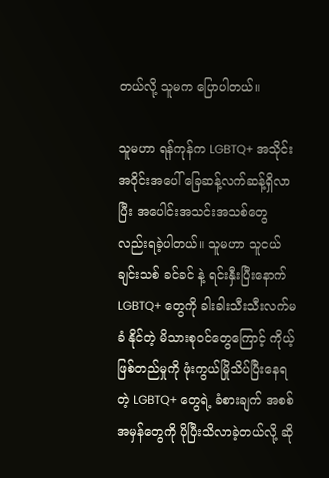တယ်လို့ သူမက ပြောပါတယ်။

သူမဟာ ရန်ကုန်က LGBTQ+ အသိုင်းအဝိုင်းအပေါ် ခြေဆန့်လက်ဆန့်ရှိလာပြီး အပေါင်းအသင်းအသစ်တွေ လည်းရခဲ့ပါတယ်။ သူမဟာ သူငယ်ချင်းသစ် ခင်ခင် နဲ့ ရင်းနှီးပြီးနောက် LGBTQ+ တွေကို ခါးခါးသီးသီးလက်မခံ နိုင်တဲ့ မိသားစုဝင်တွေကြောင့် ကိုယ့်ဖြစ်တည်မှုကို ဖုံးကွယ်မြိုသိပ်ပြီးနေရတဲ့ LGBTQ+ တွေရဲ့ ခံစားချက် အစစ်အမှန်တွေကို ပိုပြီးသိလာခဲ့တယ်လို့ ဆို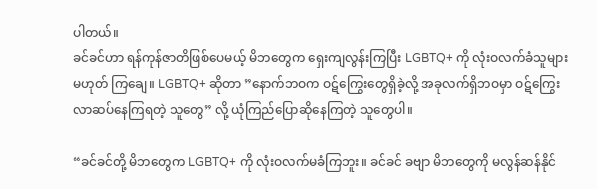ပါတယ်။
ခင်ခင်ဟာ ရန်ကုန်ဇာတိဖြစ်ပေမယ့် မိဘတွေက ရှေးကျလွန်းကြပြီး LGBTQ+ ကို လုံးဝလက်ခံသူများ မဟုတ် ကြချေ။ LGBTQ+ ဆိုတာ ”နောက်ဘဝက ဝဋ်ကြွေးတွေရှိခဲ့လို့ အခုလက်ရှိဘဝမှာ ဝဋ်ကြွေးလာဆပ်နေကြရတဲ့ သူတွေ” လို့ ယုံကြည်ပြောဆိုနေကြတဲ့ သူတွေပါ။

“ခင်ခင်တို့ မိဘတွေက LGBTQ+ ကို လုံးဝလက်မခံကြဘူး။ ခင်ခင် ခဗျာ မိဘတွေကို မလွန်ဆန်နိုင်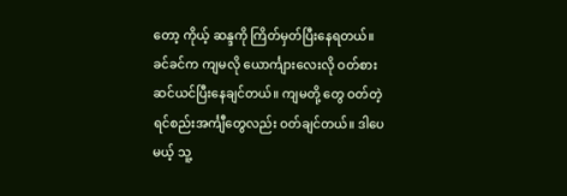တော့ ကိုယ့် ဆန္ဒကို ကြိတ်မှတ်ပြီးနေရတယ်။ ခင်ခင်က ကျမလို ယောင်္ကျားလေးလို ဝတ်စားဆင်ယင်ပြီးနေချင်တယ်။ ကျမတို့ တွေ ဝတ်တဲ့ ရင်စည်းအင်္ကျီတွေလည်း ဝတ်ချင်တယ်။ ဒါပေမယ့် သူ့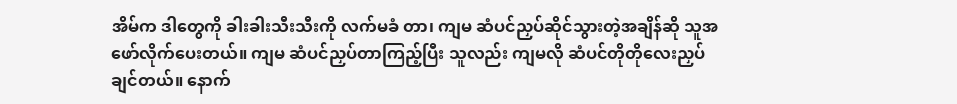အိမ်က ဒါတွေကို ခါးခါးသီးသီးကို လက်မခံ တာ၊ ကျမ ဆံပင်ညှပ်ဆိုင်သွားတဲ့အချိန်ဆို သူအဖော်လိုက်ပေးတယ်။ ကျမ ဆံပင်ညှပ်တာကြည့်ပြီး သူလည်း ကျမလို ဆံပင်တိုတိုလေးညှပ်ချင်တယ်။ နောက်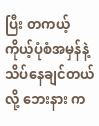ပြီး တကယ့် ကိုယ့်ပုံစံအမှန်နဲ့ သိပ်နေချင်တယ်လို့ ဘေးနား က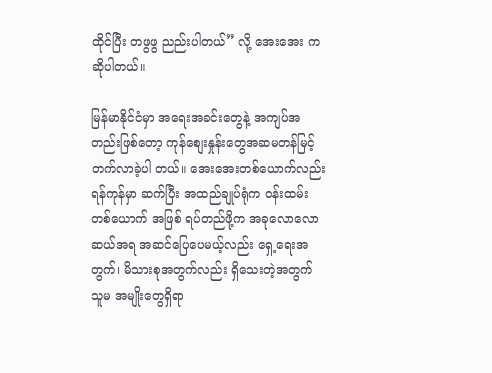ထိုင်ပြီး တဖွဖွ ညည်းပါတယ်” လို့ အေးအေး က ဆိုပါတယ်။

မြန်မာနိုင်ငံမှာ အရေးအခင်းတွေနဲ့ အကျပ်အတည်းဖြစ်တော့ ကုန်စျေးနှုန်းတွေအဆမတန်မြင့်တက်လာခဲ့ပါ တယ်။ အေးအေးတစ်ယောက်လည်း ရန်ကုန်မှာ ဆက်ပြီး အထည်ချုပ်ရုံက ဝန်းထမ်းတစ်ယောက် အဖြစ် ရပ်တည်ဖို့က အခုလောလောဆယ်အရ အဆင်ပြေပေမယ့်လည်း ရှေ့ရေးအတွက်၊ မိသားစုအတွက်လည်း ရှိသေးတဲ့အတွက် သူမ အမျိုးတွေရှိရာ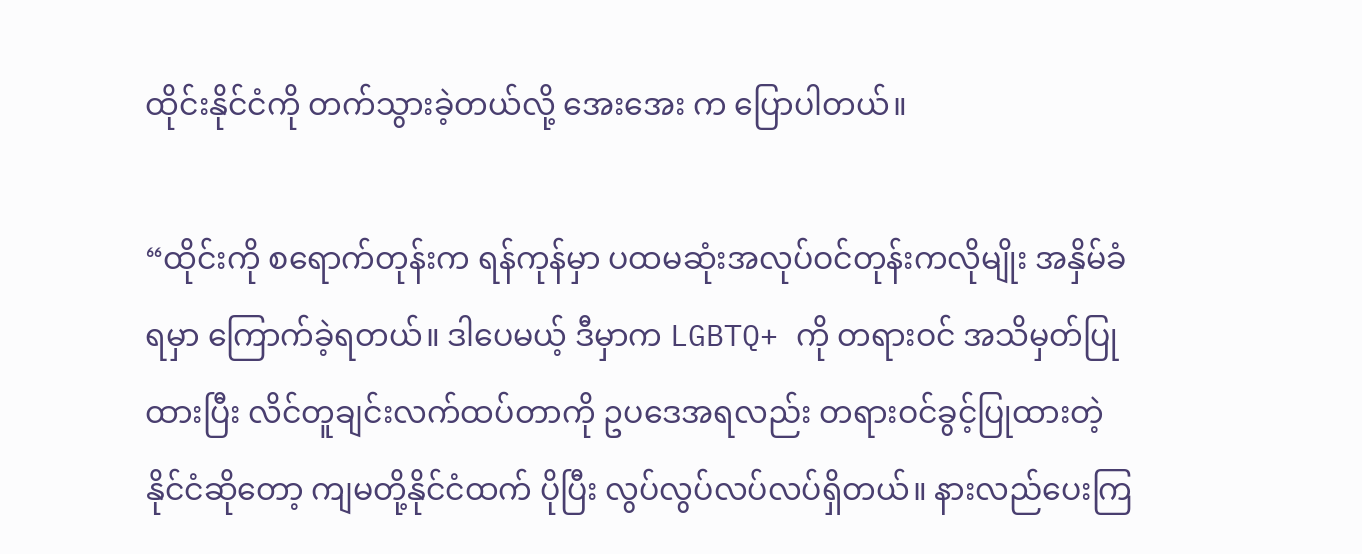ထိုင်းနိုင်ငံကို တက်သွားခဲ့တယ်လို့ အေးအေး က ပြောပါတယ်။

“ထိုင်းကို စရောက်တုန်းက ရန်ကုန်မှာ ပထမဆုံးအလုပ်ဝင်တုန်းကလိုမျိုး အနှိမ်ခံရမှာ ကြောက်ခဲ့ရတယ်။ ဒါပေမယ့် ဒီမှာက LGBTQ+ ကို တရားဝင် အသိမှတ်ပြုထားပြီး လိင်တူချင်းလက်ထပ်တာကို ဥပဒေအရလည်း တရားဝင်ခွင့်ပြုထားတဲ့ နိုင်ငံဆိုတော့ ကျမတို့နိုင်ငံထက် ပိုပြီး လွပ်လွပ်လပ်လပ်ရှိတယ်။ နားလည်ပေးကြ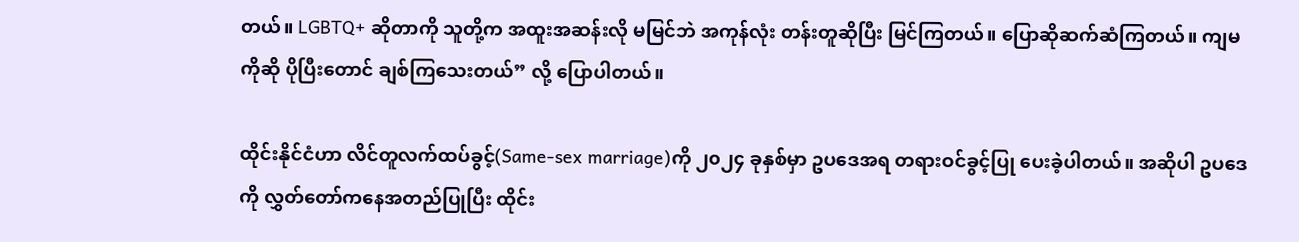တယ်။ LGBTQ+ ဆိုတာကို သူတို့က အထူးအဆန်းလို မမြင်ဘဲ အကုန်လုံး တန်းတူဆိုပြီး မြင်ကြတယ်။ ပြောဆိုဆက်ဆံကြတယ်။ ကျမကိုဆို ပိုပြီးတောင် ချစ်ကြသေးတယ်” လို့ ပြောပါတယ်။

ထိုင်းနိုင်ငံဟာ လိင်တူလက်ထပ်ခွင့်(Same-sex marriage)ကို ၂၀၂၄ ခုနှစ်မှာ ဥပဒေအရ တရားဝင်ခွင့်ပြု ပေးခဲ့ပါတယ်။ အဆိုပါ ဥပဒေကို လွှတ်တော်ကနေအတည်ပြုပြီး ထိုင်း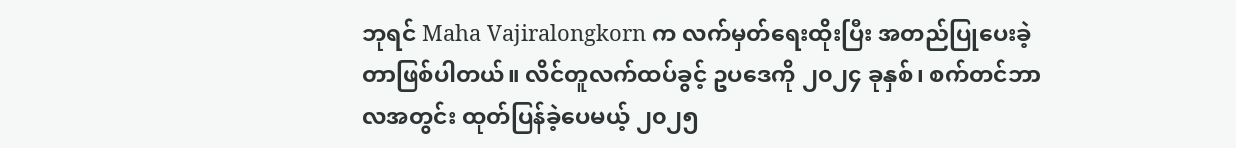ဘုရင် Maha Vajiralongkorn က လက်မှတ်ရေးထိုးပြီး အတည်ပြုပေးခဲ့တာဖြစ်ပါတယ်။ လိင်တူလက်ထပ်ခွင့် ဥပဒေကို ၂၀၂၄ ခုနှစ်၊ စက်တင်ဘာလအတွင်း ထုတ်ပြန်ခဲ့ပေမယ့် ၂၀၂၅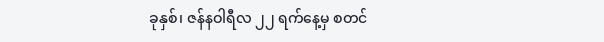ခုနှစ်၊ ဇန်နဝါရီလ ၂၂ ရက်နေ့မှ စတင်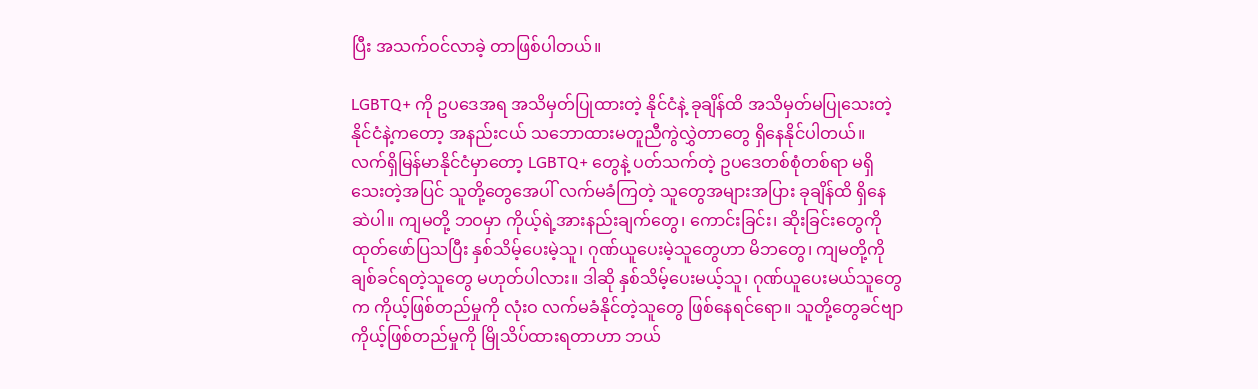ပြီး အသက်ဝင်လာခဲ့ တာဖြစ်ပါတယ်။

LGBTQ+ ကို ဥပဒေအရ အသိမှတ်ပြုထားတဲ့ နိုင်ငံနဲ့ ခုချိန်ထိ အသိမှတ်မပြုသေးတဲ့ နိုင်ငံနဲ့ကတော့ အနည်းငယ် သဘောထားမတူညီကွဲလွှဲတာတွေ ရှိနေနိုင်ပါတယ်။ လက်ရှိမြန်မာနိုင်ငံမှာတော့ LGBTQ+ တွေနဲ့ ပတ်သက်တဲ့ ဥပဒေတစ်စုံတစ်ရာ မရှိသေးတဲ့အပြင် သူတို့တွေအေပါ် လက်မခံကြတဲ့ သူတွေအများအပြား ခုချိန်ထိ ရှိနေဆဲပါ။ ကျမတို့ ဘဝမှာ ကိုယ့်ရဲ့အားနည်းချက်တွေ၊ ကောင်းခြင်း၊ ဆိုးခြင်းတွေကို ထုတ်ဖော်ပြသပြီး နှစ်သိမ့်ပေးမဲ့သူ၊ ဂုဏ်ယူပေးမဲ့သူတွေဟာ မိဘတွေ၊ ကျမတို့ကို ချစ်ခင်ရတဲ့သူတွေ မဟုတ်ပါလား။ ဒါဆို နှစ်သိမ့်ပေးမယ့်သူ၊ ဂုဏ်ယူပေးမယ်သူတွေက ကိုယ့်ဖြစ်တည်မှုကို လုံးဝ လက်မခံနိုင်တဲ့သူတွေ ဖြစ်နေရင်ရော။ သူတို့တွေခင်ဗျာ ကိုယ့်ဖြစ်တည်မှုကို မြိုသိပ်ထားရတာဟာ ဘယ်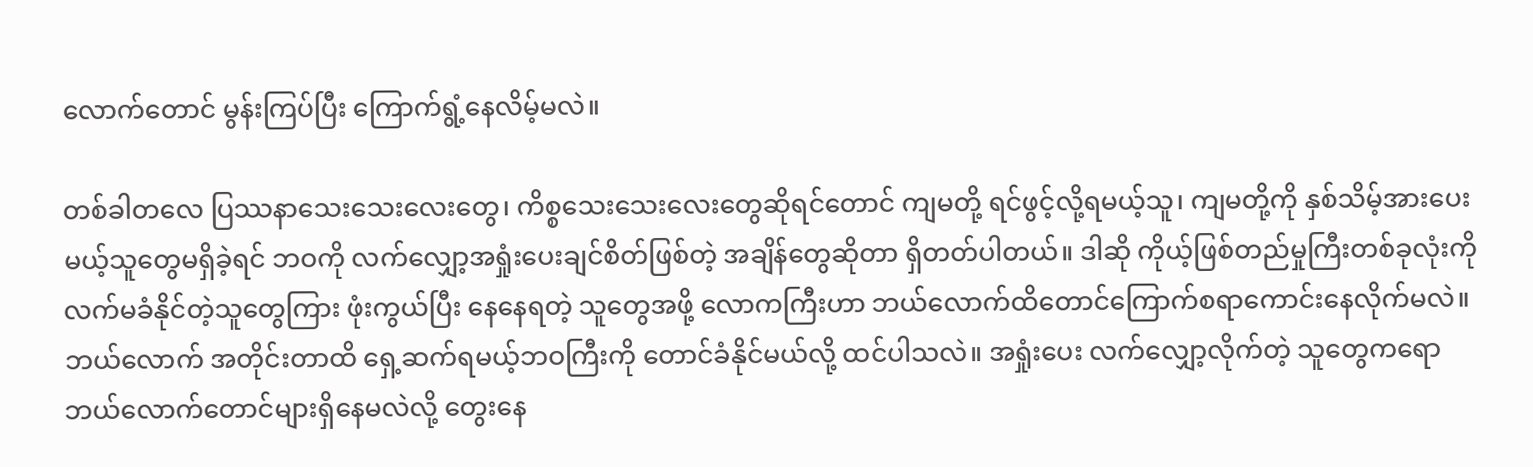လောက်တောင် မွန်းကြပ်ပြီး ကြောက်ရွံ့နေလိမ့်မလဲ။

တစ်ခါတလေ ပြဿနာသေးသေးလေးတွေ၊ ကိစ္စသေးသေးလေးတွေဆိုရင်တောင် ကျမတို့ ရင်ဖွင့်လို့ရမယ့်သူ၊ ကျမတို့ကို နှစ်သိမ့်အားပေးမယ့်သူတွေမရှိခဲ့ရင် ဘဝကို လက်လျှော့အရှုံးပေးချင်စိတ်ဖြစ်တဲ့ အချိန်တွေဆိုတာ ရှိတတ်ပါတယ်။ ဒါဆို ကိုယ့်ဖြစ်တည်မှုကြီးတစ်ခုလုံးကို လက်မခံနိုင်တဲ့သူတွေကြား ဖုံးကွယ်ပြီး နေနေရတဲ့ သူတွေအဖို့ လောကကြီးဟာ ဘယ်လောက်ထိတောင်ကြောက်စရာကောင်းနေလိုက်မလဲ။ ဘယ်လောက် အတိုင်းတာထိ ရှေ့ဆက်ရမယ့်ဘဝကြီးကို တောင်ခံနိုင်မယ်လို့ ထင်ပါသလဲ။ အရှုံးပေး လက်လျှော့လိုက်တဲ့ သူတွေကရော ဘယ်လောက်တောင်များရှိနေမလဲလို့ တွေးနေ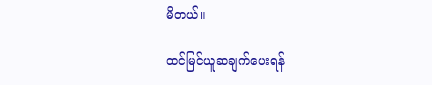မိတယ်။

ထင်မြင်ယူဆချက်‌‌ပေးရန်